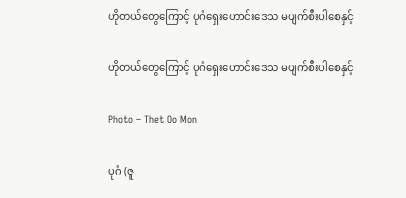ဟိုတယ်တွေကြောင့် ပုဂံရှေးဟောင်းဒေသ မပျက်စီးပါစေနှင့်

ဟိုတယ်တွေကြောင့် ပုဂံရှေးဟောင်းဒေသ မပျက်စီးပါစေနှင့်

Photo – Thet Oo Mon

ပုဂံ (ဇူ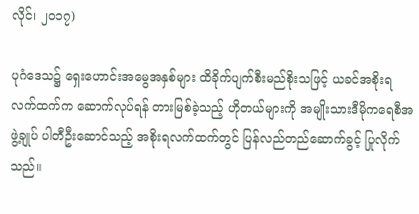လိုင်၊ ၂ဝ၁၇)

ပုဂံဒေသ၌ ရှေးဟောင်းအမွေအနှစ်များ ထိခိုက်ပျက်စီးမည်စိုးသဖြင့် ယခင်အစိုးရလက်ထက်က ဆောက်လုပ်ရန် တားမြစ်ခဲ့သည့် ဟိုတယ်များကို အမျိုးသားဒီမိုကရေစီအဖွဲ့ချုပ် ပါတီဦးဆောင်သည့် အစိုးရလက်ထက်တွင် ပြန်လည်တည်ဆောက်ခွင့် ပြုလိုက်သည်။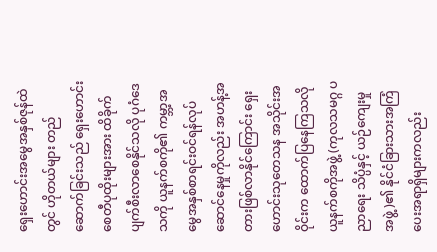ရှေးဟောင်းအမွေအနှစ်ဇုန်ထဲတွင် ဟိုတယ်များ တည်ဆောက်ခြင်းသည် ရှေးဟောင်းစေတီပုထိုးများအား ထိခိုက်ပျက်စီးလာစေနိုင်သလို ပုဂံဒေသကို ယူနက်စကို၏ ကမ္ဘာ့အမွေအနှစ်စာရင်းဝင်ရန်လုပ်ဆောင်နေမှုကိုလည်း အဟန့်အတားဖြစ်လာနိုင်ကြောင်း ရှေးဟောင်းသုတေသန အသိုင်းအဝိုင်းက ထောက်ပြနေကြသလို ယူနက်စကိုအဖွဲ့ (ကုလသမဂ္ဂ ပညာရေး သိပ္ပံနှင့် ယဉ်ကျေးမှုအဖွဲ့ )၏ နိုင်ငံခြားသားအကြံပေးအရာရှိများကလည်း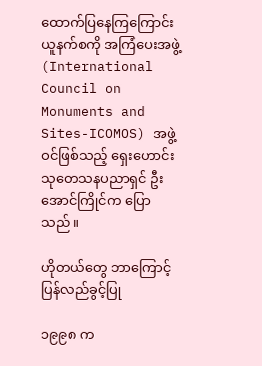ထောက်ပြနေကြကြောင်း ယူနက်စကို အကြံပေးအဖွဲ့ (International Council on Monuments and Sites-ICOMOS) အဖွဲ့ဝင်ဖြစ်သည့် ရှေးဟောင်း သုတေသနပညာရှင် ဦးအောင်ကြိုင်က ပြောသည်။

ဟိုတယ်တွေ ဘာကြောင့် ပြန်လည်ခွင့်ပြု

၁၉၉၈ က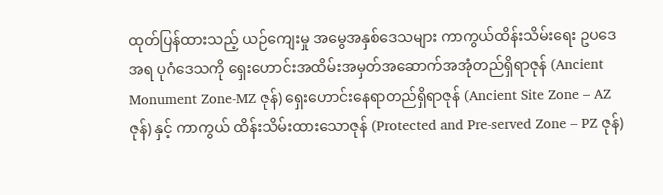ထုတ်ပြန်ထားသည့် ယဉ်ကျေးမှု အမွေအနှစ်ဒေသများ ကာကွယ်ထိန်းသိမ်းရေး ဥပဒေအရ ပုဂံဒေသကို ရှေးဟောင်းအထိမ်းအမှတ်အဆောက်အအုံတည်ရှိရာဇုန် (Ancient Monument Zone-MZ ဇုန်) ရှေးဟောင်းနေရာတည်ရှိရာဇုန် (Ancient Site Zone – AZ ဇုန်) နှင့် ကာကွယ် ထိန်းသိမ်းထားသောဇုန် (Protected and Pre-served Zone – PZ ဇုန်)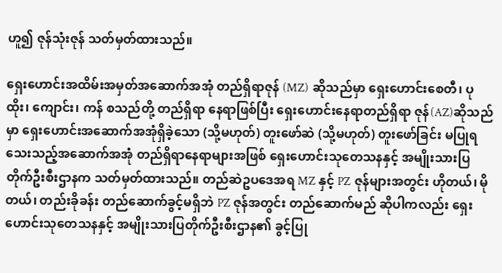ဟူ၍ ဇုန်သုံးဇုန် သတ်မှတ်ထားသည်။

ရှေးဟောင်းအထိမ်းအမှတ်အဆောက်အအုံ တည်ရှိရာဇုန် (MZ) ဆိုသည်မှာ ရှေးဟောင်းစေတီ၊ ပုထိုး၊ ကျောင်း၊ ကန် စသည်တို့ တည်ရှိရာ နေရာဖြစ်ပြီး ရှေးဟောင်းနေရာတည်ရှိရာ ဇုန်(AZ)ဆိုသည်မှာ ရှေးဟောင်းအဆောက်အအုံရှိခဲ့သော (သို့မဟုတ်) တူးဖော်ဆဲ (သို့မဟုတ်) တူးဖော်ခြင်း မပြုရသေးသည့်အဆောက်အအုံ တည်ရှိရာနေရာများအဖြစ် ရှေးဟောင်းသုတေသနနှင့် အမျိုးသားပြတိုက်ဦးစီးဌာနက သတ်မှတ်ထားသည်။ တည်ဆဲဥပဒေအရ MZ နှင့် PZ ဇုန်များအတွင်း ဟိုတယ်၊ မိုတယ်၊ တည်းခိုခန်း တည်ဆောက်ခွင့်မရှိဘဲ PZ ဇုန်အတွင်း တည်ဆောက်မည် ဆိုပါကလည်း ရှေးဟောင်းသုတေသနနှင့် အမျိုးသားပြတိုက်ဦးစီးဌာန၏ ခွင့်ပြု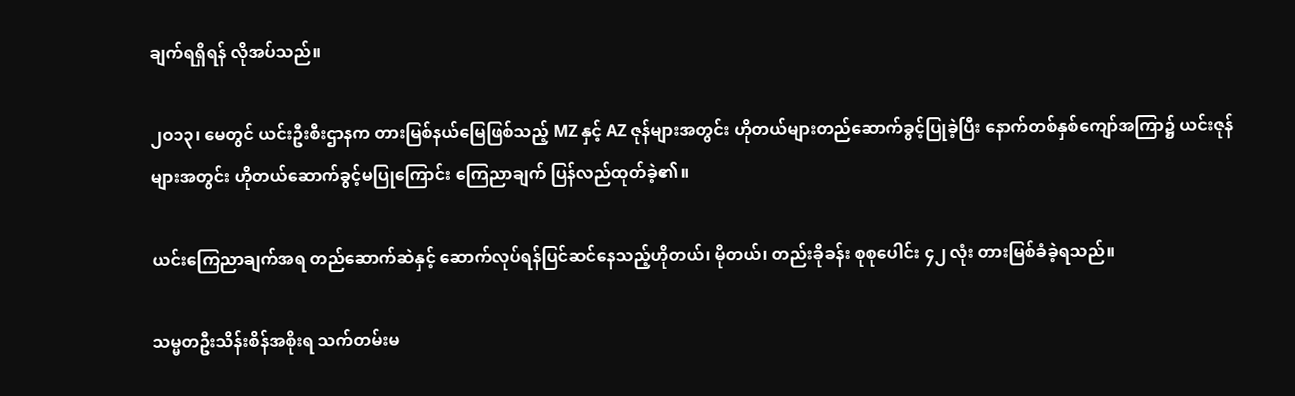ချက်ရရှိရန် လိုအပ်သည်။

၂ဝ၁၃၊ မေတွင် ယင်းဦးစီးဌာနက တားမြစ်နယ်မြေဖြစ်သည့် MZ နှင့် AZ ဇုန်များအတွင်း ဟိုတယ်များတည်ဆောက်ခွင့်ပြုခဲ့ပြီး နောက်တစ်နှစ်ကျော်အကြာ၌ ယင်းဇုန်များအတွင်း ဟိုတယ်ဆောက်ခွင့်မပြုကြောင်း ကြေညာချက် ပြန်လည်ထုတ်ခဲ့၏။

ယင်းကြေညာချက်အရ တည်ဆောက်ဆဲနှင့် ဆောက်လုပ်ရန်ပြင်ဆင်နေသည့်ဟိုတယ်၊ မိုတယ်၊ တည်းခိုခန်း စုစုပေါင်း ၄၂ လုံး တားမြစ်ခံခဲ့ရသည်။

သမ္မတဦးသိန်းစိန်အစိုးရ သက်တမ်းမ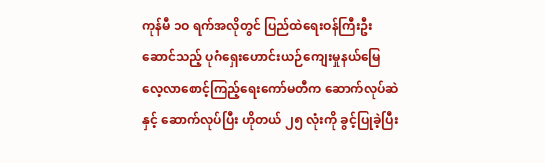ကုန်မီ ၁ဝ ရက်အလိုတွင် ပြည်ထဲရေးဝန်ကြီးဦးဆောင်သည့် ပုဂံရှေးဟောင်းယဉ်ကျေးမှုနယ်မြေလေ့လာစောင့်ကြည့်ရေးကော်မတီက ဆောက်လုပ်ဆဲနှင့် ဆောက်လုပ်ပြီး ဟိုတယ် ၂၅ လုံးကို ခွင့်ပြုခဲ့ပြီး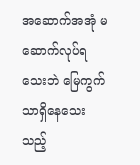အဆောက်အအုံ မဆောက်လုပ်ရသေးဘဲ မြေကွက်သာရှိနေသေးသည့်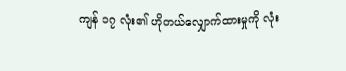ကျန် ၁၇ လုံး၏ ဟိုတယ်လျှောက်ထားမှုကို လုံး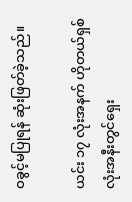ဝခွင့်မပြုရန် ဆုံးဖြတ်ခဲ့သည်။

ယင်း ၁၇ လုံးအနက် ဟိုတယ်ရှစ်လုံးအနီးတွင်ရှေး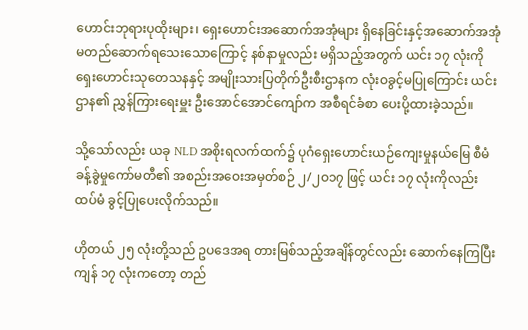ဟောင်းဘုရားပုထိုးများ၊ ရှေးဟောင်းအဆောက်အအုံများ ရှိနေခြင်းနှင့်အဆောက်အအုံ မတည်ဆောက်ရသေးသောကြောင့် နစ်နာမှုလည်း မရှိသည့်အတွက် ယင်း ၁၇ လုံးကို ရှေးဟောင်းသုတေသနနှင့် အမျိုးသားပြတိုက်ဦးစီးဌာနက လုံးဝခွင့်မပြုကြောင်း ယင်းဌာန၏ ညွှန်ကြားရေးမှူး ဦးအောင်အောင်ကျော်က အစီရင်ခံစာ ပေးပို့ထားခဲ့သည်။

သို့သော်လည်း ယခု NLD အစိုးရလက်ထက်၌ ပုဂံရှေးဟောင်းယဉ်ကျေးမှုနယ်မြေ စီမံခန့်ခွဲမှုကော်မတီ၏ အစည်းအဝေးအမှတ်စဉ် ၂/၂ဝ၁၇ ဖြင့် ယင်း ၁၇ လုံးကိုလည်း ထပ်မံ ခွင့်ပြုပေးလိုက်သည်။

ဟိုတယ် ၂၅ လုံးတို့သည် ဥပဒေအရ တားမြစ်သည့်အချိန်တွင်လည်း ဆောက်နေကြပြီး ကျန် ၁၇ လုံးကတော့ တည်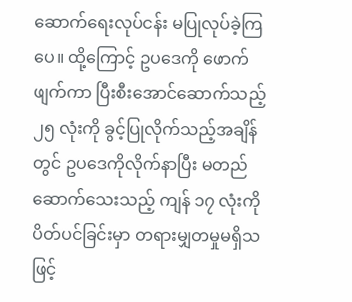ဆောက်ရေးလုပ်ငန်း မပြုလုပ်ခဲ့ကြပေ။ ထို့ကြောင့် ဥပဒေကို ဖောက်ဖျက်ကာ ပြီးစီးအောင်ဆောက်သည့် ၂၅ လုံးကို ခွင့်ပြုလိုက်သည့်အချိန်တွင် ဥပဒေကိုလိုက်နာပြီး မတည်ဆောက်သေးသည့် ကျန် ၁၇ လုံးကို ပိတ်ပင်ခြင်းမှာ တရားမျှတမှုမရှိသဖြင့်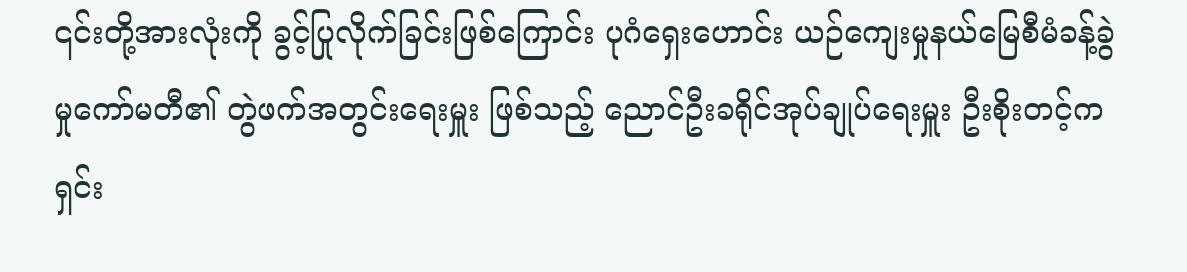၎င်းတို့အားလုံးကို ခွင့်ပြုလိုက်ခြင်းဖြစ်ကြောင်း ပုဂံရှေးဟောင်း ယဉ်ကျေးမှုနယ်မြေစီမံခန့်ခွဲမှုကော်မတီ၏ တွဲဖက်အတွင်းရေးမှူး ဖြစ်သည့် ညောင်ဦးခရိုင်အုပ်ချုပ်ရေးမှူး ဦးစိုးတင့်က ရှင်း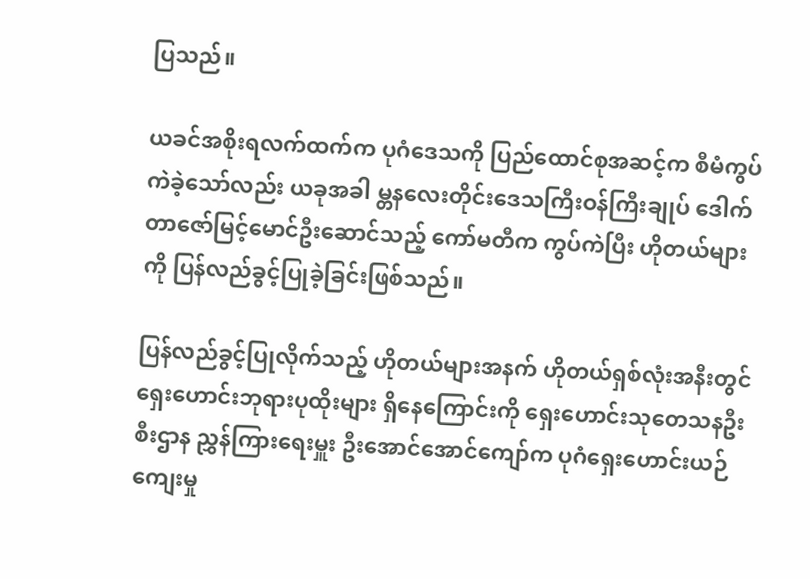ပြသည်။

ယခင်အစိုးရလက်ထက်က ပုဂံဒေသကို ပြည်ထောင်စုအဆင့်က စီမံကွပ်ကဲခဲ့သော်လည်း ယခုအခါ မ္တနလေးတိုင်းဒေသကြီးဝန်ကြီးချုပ် ဒေါက်တာဇော်မြင့်မောင်ဦးဆောင်သည့် ကော်မတီက ကွပ်ကဲပြီး ဟိုတယ်များကို ပြန်လည်ခွင့်ပြုခဲ့ခြင်းဖြစ်သည်။

ပြန်လည်ခွင့်ပြုလိုက်သည့် ဟိုတယ်များအနက် ဟိုတယ်ရှစ်လုံးအနီးတွင် ရှေးဟောင်းဘုရားပုထိုးများ ရှိနေကြောင်းကို ရှေးဟောင်းသုတေသနဦးစီးဌာန ညွှန်ကြားရေးမှူး ဦးအောင်အောင်ကျော်က ပုဂံရှေးဟောင်းယဉ်ကျေးမှု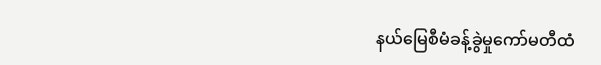နယ်မြေစီမံခန့်ခွဲမှုကော်မတီထံ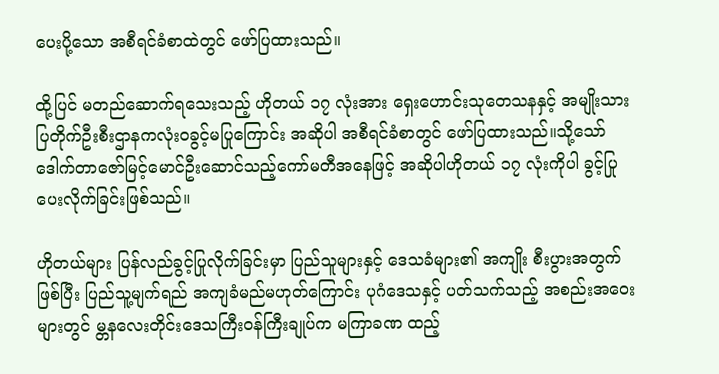ပေးပို့သော အစီရင်ခံစာထဲတွင် ဖော်ပြထားသည်။

ထို့ပြင် မတည်ဆောက်ရသေးသည့် ဟိုတယ် ၁၇ လုံးအား ရှေးဟောင်းသုတေသနနှင့် အမျိုးသားပြတိုက်ဦးစီးဌာနကလုံးဝခွင့်မပြုကြောင်း အဆိုပါ အစီရင်ခံစာတွင် ဖော်ပြထားသည်။သို့သော် ဒေါက်တာဇော်မြင့်မောင်ဦးဆောင်သည့်ကော်မတီအနေဖြင့် အဆိုပါဟိုတယ် ၁၇ လုံးကိုပါ ခွင့်ပြုပေးလိုက်ခြင်းဖြစ်သည်။

ဟိုတယ်များ ပြန်လည်ခွင့်ပြုလိုက်ခြင်းမှာ ပြည်သူများနှင့် ဒေသခံများ၏ အကျိုး စီးပွားအတွက်ဖြစ်ပြီး ပြည်သူ့မျက်ရည် အကျခံမည်မဟုတ်ကြောင်း ပုဂံဒေသနှင့် ပတ်သက်သည့် အစည်းအဝေးများတွင် မ္တနလေးတိုင်းဒေသကြီးဝန်ကြီးချုပ်က မကြာခဏ ထည့်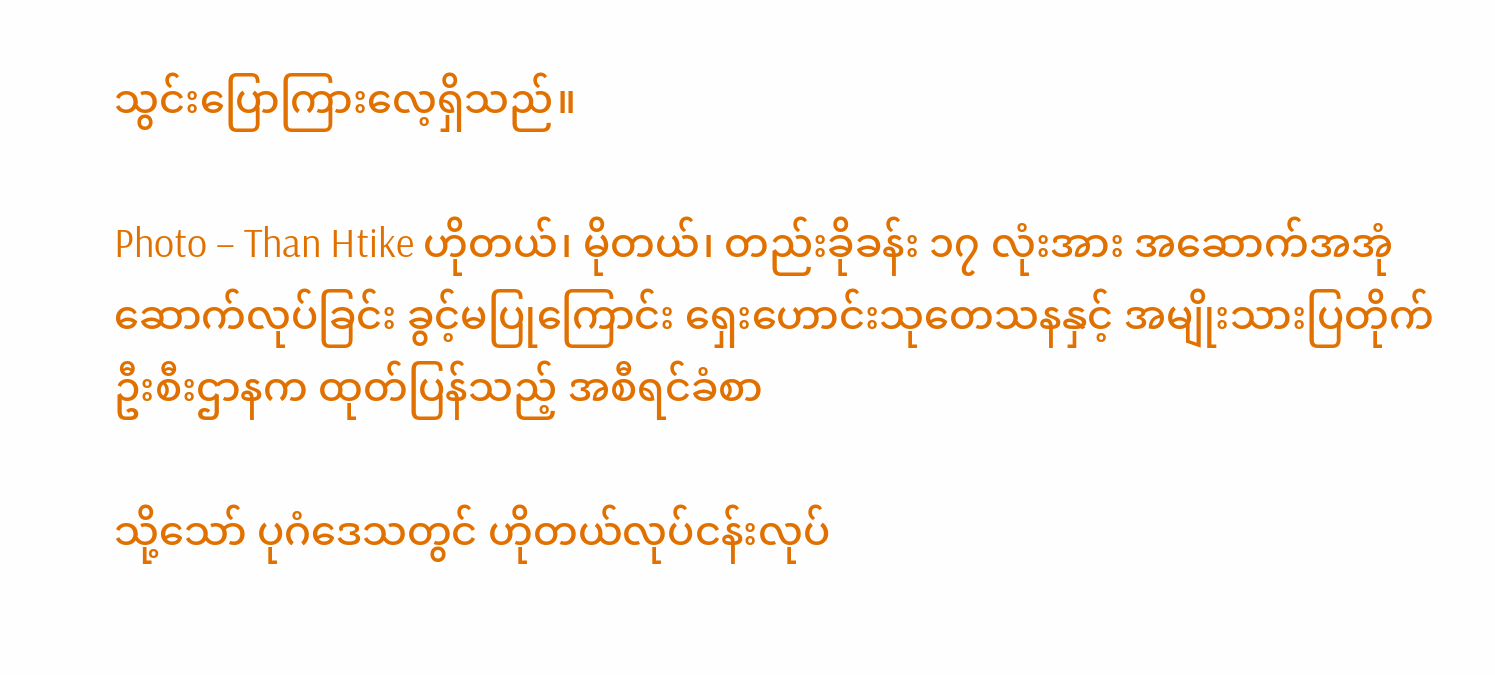သွင်းပြောကြားလေ့ရှိသည်။

Photo – Than Htike ဟိုတယ်၊ မိုတယ်၊ တည်းခိုခန်း ၁၇ လုံးအား အဆောက်အအုံ ဆောက်လုပ်ခြင်း ခွင့်မပြုကြောင်း ရှေးဟောင်းသုတေသနနှင့် အမျိုးသားပြတိုက်ဦးစီးဌာနက ထုတ်ပြန်သည့် အစီရင်ခံစာ

သို့သော် ပုဂံဒေသတွင် ဟိုတယ်လုပ်ငန်းလုပ်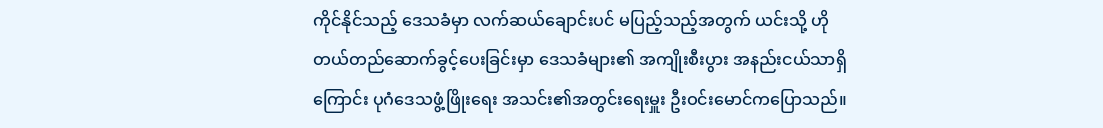ကိုင်နိုင်သည့် ဒေသခံမှာ လက်ဆယ်ချောင်းပင် မပြည့်သည့်အတွက် ယင်းသို့ ဟိုတယ်တည်ဆောက်ခွင့်ပေးခြင်းမှာ ဒေသခံများ၏ အကျိုးစီးပွား အနည်းငယ်သာရှိကြောင်း ပုဂံဒေသဖွံ့ဖြိုးရေး အသင်း၏အတွင်းရေးမှူး ဦးဝင်းမောင်ကပြောသည်။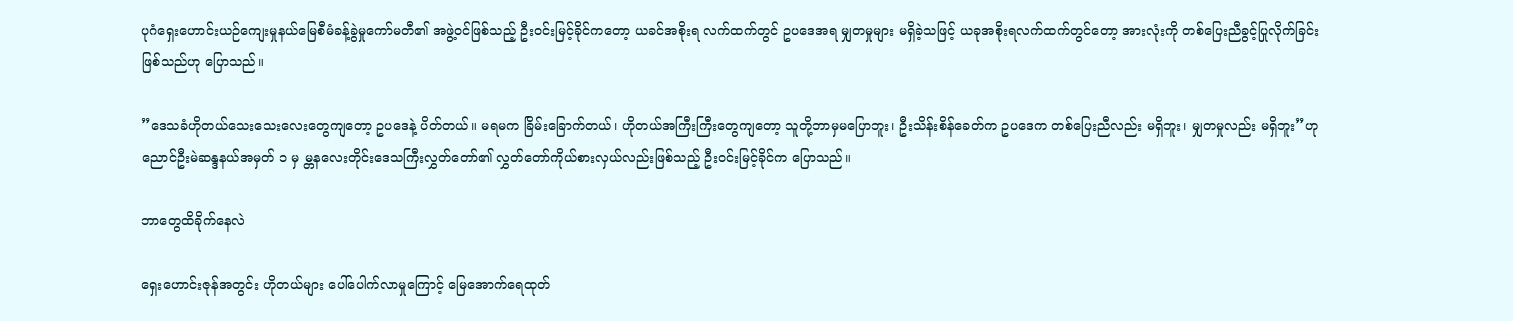ပုဂံရှေးဟောင်းယဉ်ကျေးမှုနယ်မြေစီမံခန့်ခွဲမှုကော်မတီ၏ အဖွဲ့ဝင်ဖြစ်သည့် ဦးဝင်းမြင့်ခိုင်ကတော့ ယခင်အစိုးရ လက်ထက်တွင် ဥပဒေအရ မျှတမှုများ မရှိခဲ့သဖြင့် ယခုအစိုးရလက်ထက်တွင်တော့ အားလုံးကို တစ်ပြေးညီခွင့်ပြုလိုက်ခြင်း ဖြစ်သည်ဟု ပြောသည်။

”ဒေသခံဟိုတယ်သေးသေးလေးတွေကျတော့ ဥပဒေနဲ့ ပိတ်တယ်။ မရမက ခြိမ်းခြောက်တယ်၊ ဟိုတယ်အကြီးကြီးတွေကျတော့ သူတို့ဘာမှမပြောဘူး၊ ဦးသိန်းစိန်ခေတ်က ဥပဒေက တစ်ပြေးညီလည်း မရှိဘူး၊ မျှတမှုလည်း မရှိဘူး”ဟု ညောင်ဦးမဲဆန္ဒနယ်အမှတ် ၁ မှ မ္တနလေးတိုင်းဒေသကြီးလွှတ်တော်၏ လွှတ်တော်ကိုယ်စားလှယ်လည်းဖြစ်သည့် ဦးဝင်းမြင့်ခိုင်က ပြောသည်။

ဘာတွေထိခိုက်နေလဲ

ရှေးဟောင်းဇုန်အတွင်း ဟိုတယ်များ ပေါ်ပေါက်လာမှုကြောင့် မြေအောက်ရေထုတ်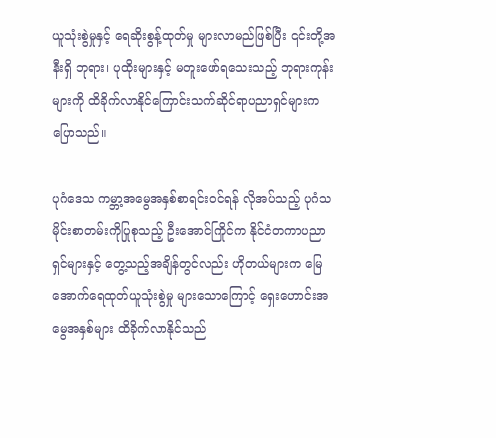ယူသုံးစွဲမှုနှင့် ရေဆိုးစွန့်ထုတ်မှု များလာမည်ဖြစ်ပြီး ၎င်းတို့အနီးရှိ ဘုရား၊ ပုထိုးများနှင့် မတူးဖော်ရသေးသည့် ဘုရားကုန်းများကို ထိခိုက်လာနိုင်ကြောင်းသက်ဆိုင်ရာပညာရှင်များက ပြောသည်။

ပုဂံဒေသ ကမ္ဘာ့အမွေအနှစ်စာရင်းဝင်ရန် လိုအပ်သည့် ပုဂံသမိုင်းစာတမ်းကိုပြုစုသည့် ဦးအောင်ကြိုင်က နိုင်ငံတကာပညာရှင်များနှင့် တွေ့သည့်အချိန်တွင်လည်း ဟိုတယ်များက မြေအောက်ရေထုတ်ယူသုံးစွဲမှု များသောကြောင့် ရှေးဟောင်းအမွေအနှစ်များ ထိခိုက်လာနိုင်သည်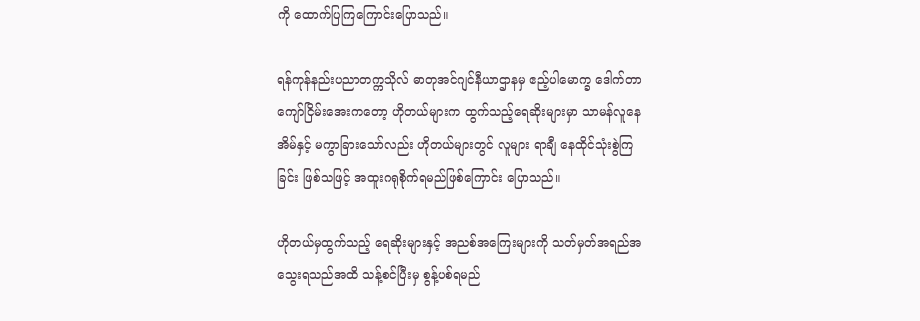ကို ထောက်ပြကြကြောင်းပြောသည်။

ရန်ကုန်နည်းပညာတက္ကသိုလ် ဓာတုအင်ဂျင်နီယာဌာနမှ ဧည့်ပါမောက္ခ ဒေါက်တာကျော်ငြိမ်းအေးကတော့ ဟိုတယ်များက ထွက်သည့်ရေဆိုးများမှာ သာမန်လူနေအိမ်နှင့် မကွာခြားသော်လည်း ဟိုတယ်များတွင် လူများ ရာချီ နေထိုင်သုံးစွဲကြခြင်း ဖြစ်သဖြင့် အထူးဂရုစိုက်ရမည်ဖြစ်ကြောင်း ပြောသည်။

ဟိုတယ်မှထွက်သည့် ရေဆိုးများနှင့် အညစ်အကြေးများကို သတ်မှတ်အရည်အသွေးရသည်အထိ သန့်စင်ပြီးမှ စွန့်ပစ်ရမည်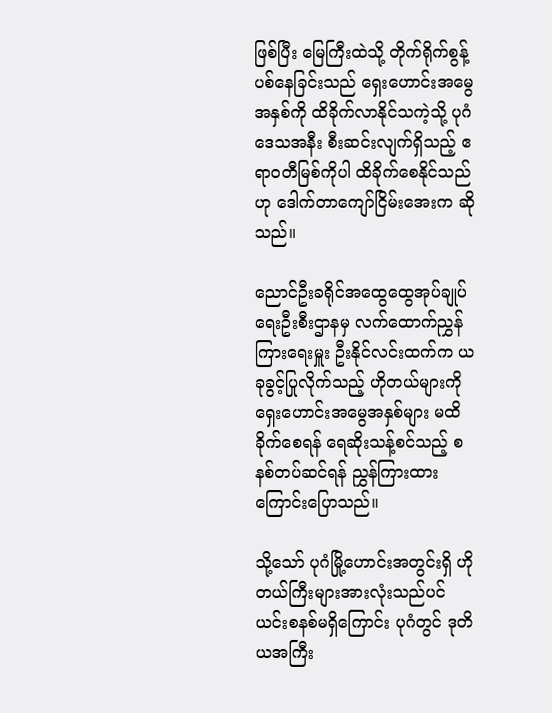ဖြစ်ပြီး မြေကြီးထဲသို့ တိုက်ရိုက်စွန့်ပစ်နေခြင်းသည် ရှေးဟောင်းအမွေအနှစ်ကို ထိခိုက်လာနိုင်သကဲ့သို့ ပုဂံဒေသအနီး စီးဆင်းလျက်ရှိသည့် ဧရာဝတီမြစ်ကိုပါ ထိခိုက်စေနိုင်သည်ဟု ဒေါက်တာကျော်ငြိမ်းအေးက ဆိုသည်။

ညောင်ဦးခရိုင်အထွေထွေအုပ်ချုပ်ရေးဦးစီးဌာနမှ လက်ထောက်ညွှန်ကြားရေးမှူး ဦးနိုင်လင်းထက်က ယခုခွင့်ပြုလိုက်သည့် ဟိုတယ်များကို ရှေးဟောင်းအမွေအနှစ်များ မထိခိုက်စေရန် ရေဆိုးသန့်စင်သည့် စနစ်တပ်ဆင်ရန် ညွှန်ကြားထားကြောင်းပြောသည်။

သို့သော် ပုဂံမြို့ဟောင်းအတွင်းရှိ ဟိုတယ်ကြီးများအားလုံးသည်ပင် ယင်းစနစ်မရှိကြောင်း ပုဂံတွင် ဒုတိယအကြီး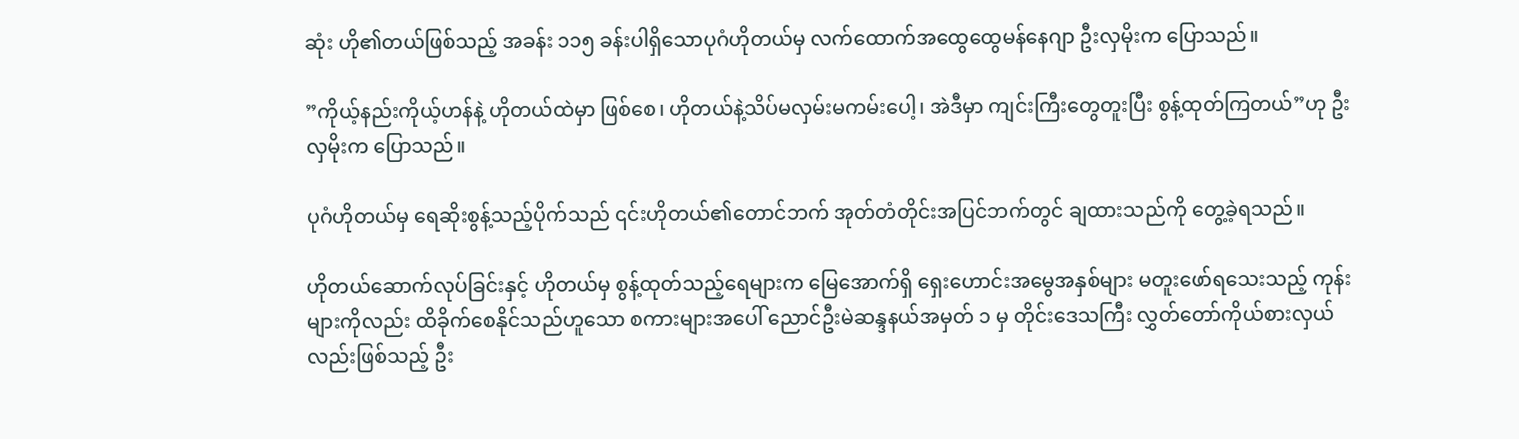ဆုံး ဟို၏တယ်ဖြစ်သည့် အခန်း ၁၁၅ ခန်းပါရှိသောပုဂံဟိုတယ်မှ လက်ထောက်အထွေထွေမန်နေဂျာ ဦးလှမိုးက ပြောသည်။

”ကိုယ့်နည်းကိုယ့်ဟန်နဲ့ ဟိုတယ်ထဲမှာ ဖြစ်စေ၊ ဟိုတယ်နဲ့သိပ်မလှမ်းမကမ်းပေါ့၊ အဲဒီမှာ ကျင်းကြီးတွေတူးပြီး စွန့်ထုတ်ကြတယ်”ဟု ဦးလှမိုးက ပြောသည်။

ပုဂံဟိုတယ်မှ ရေဆိုးစွန့်သည့်ပိုက်သည် ၎င်းဟိုတယ်၏တောင်ဘက် အုတ်တံတိုင်းအပြင်ဘက်တွင် ချထားသည်ကို တွေ့ခဲ့ရသည်။

ဟိုတယ်ဆောက်လုပ်ခြင်းနှင့် ဟိုတယ်မှ စွန့်ထုတ်သည့်ရေများက မြေအောက်ရှိ ရှေးဟောင်းအမွေအနှစ်များ မတူးဖော်ရသေးသည့် ကုန်းများကိုလည်း ထိခိုက်စေနိုင်သည်ဟူသော စကားများအပေါ် ညောင်ဦးမဲဆန္ဒနယ်အမှတ် ၁ မှ တိုင်းဒေသကြီး လွှတ်တော်ကိုယ်စားလှယ်လည်းဖြစ်သည့် ဦး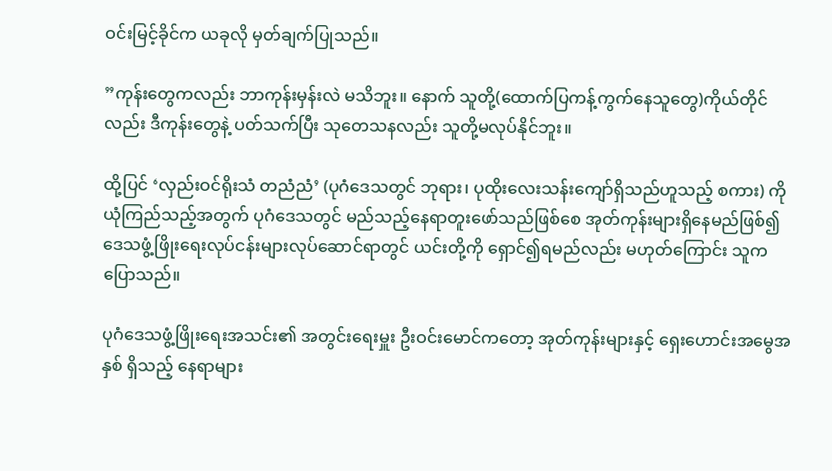ဝင်းမြင့်ခိုင်က ယခုလို မှတ်ချက်ပြုသည်။

”ကုန်းတွေကလည်း ဘာကုန်းမှန်းလဲ မသိဘူး။ နောက် သူတို့(ထောက်ပြကန့်ကွက်နေသူတွေ)ကိုယ်တိုင်လည်း ဒီကုန်းတွေနဲ့ ပတ်သက်ပြီး သုတေသနလည်း သူတို့မလုပ်နိုင်ဘူး။

ထို့ပြင် ‘လှည်းဝင်ရိုးသံ တညံညံ’ (ပုဂံဒေသတွင် ဘုရား၊ ပုထိုးလေးသန်းကျော်ရှိသည်ဟူသည့် စကား) ကို ယုံကြည်သည့်အတွက် ပုဂံဒေသတွင် မည်သည့်နေရာတူးဖော်သည်ဖြစ်စေ အုတ်ကုန်းများရှိနေမည်ဖြစ်၍ဒေသဖွံ့ဖြိုးရေးလုပ်ငန်းများလုပ်ဆောင်ရာတွင် ယင်းတို့ကို ရှောင်၍ရမည်လည်း မဟုတ်ကြောင်း သူက ပြောသည်။

ပုဂံဒေသဖွံ့ဖြိုးရေးအသင်း၏ အတွင်းရေးမှူး ဦးဝင်းမောင်ကတော့ အုတ်ကုန်းများနှင့် ရှေးဟောင်းအမွေအနှစ် ရှိသည့် နေရာများ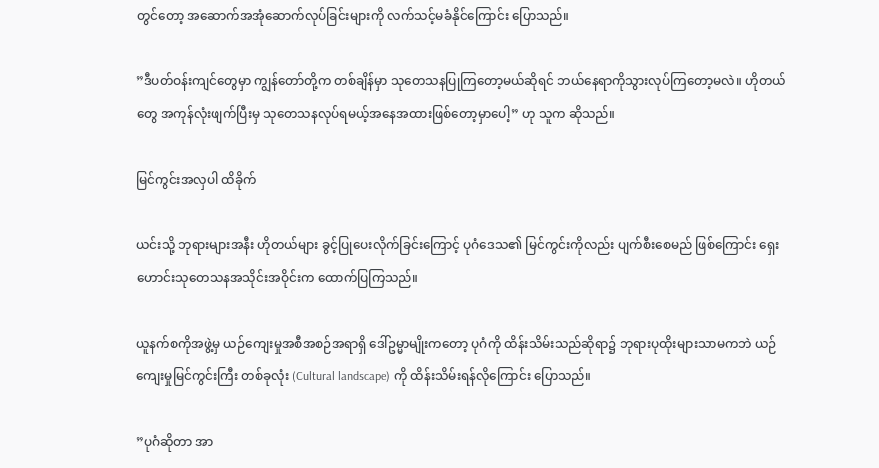တွင်တော့ အဆောက်အအုံဆောက်လုပ်ခြင်းများကို လက်သင့်မခံနိုင်ကြောင်း ပြောသည်။

”ဒီပတ်ဝန်းကျင်တွေမှာ ကျွန်တော်တို့က တစ်ချိန်မှာ သုတေသနပြုကြတော့မယ်ဆိုရင် ဘယ်နေရာကိုသွားလုပ်ကြတော့မလဲ။ ဟိုတယ်တွေ အကုန်လုံးဖျက်ပြီးမှ သုတေသနလုပ်ရမယ့်အနေအထားဖြစ်တော့မှာပေါ့” ဟု သူက ဆိုသည်။

မြင်ကွင်းအလှပါ ထိခိုက်

ယင်းသို့ ဘုရားများအနီး ဟိုတယ်များ ခွင့်ပြုပေးလိုက်ခြင်းကြောင့် ပုဂံဒေသ၏ မြင်ကွင်းကိုလည်း ပျက်စီးစေမည် ဖြစ်ကြောင်း ရှေးဟောင်းသုတေသနအသိုင်းအဝိုင်းက ထောက်ပြကြသည်။

ယူနက်စကိုအဖွဲ့မှ ယဉ်ကျေးမှုအစီအစဉ်အရာရှိ ဒေါ်ဥမ္မာမျိုးကတော့ ပုဂံကို ထိန်းသိမ်းသည်ဆိုရာ၌ ဘုရားပုထိုးများသာမကဘဲ ယဉ်ကျေးမှုမြင်ကွင်းကြီး တစ်ခုလုံး (Cultural landscape) ကို ထိန်းသိမ်းရန်လိုကြောင်း ပြောသည်။

”ပုဂံဆိုတာ အာ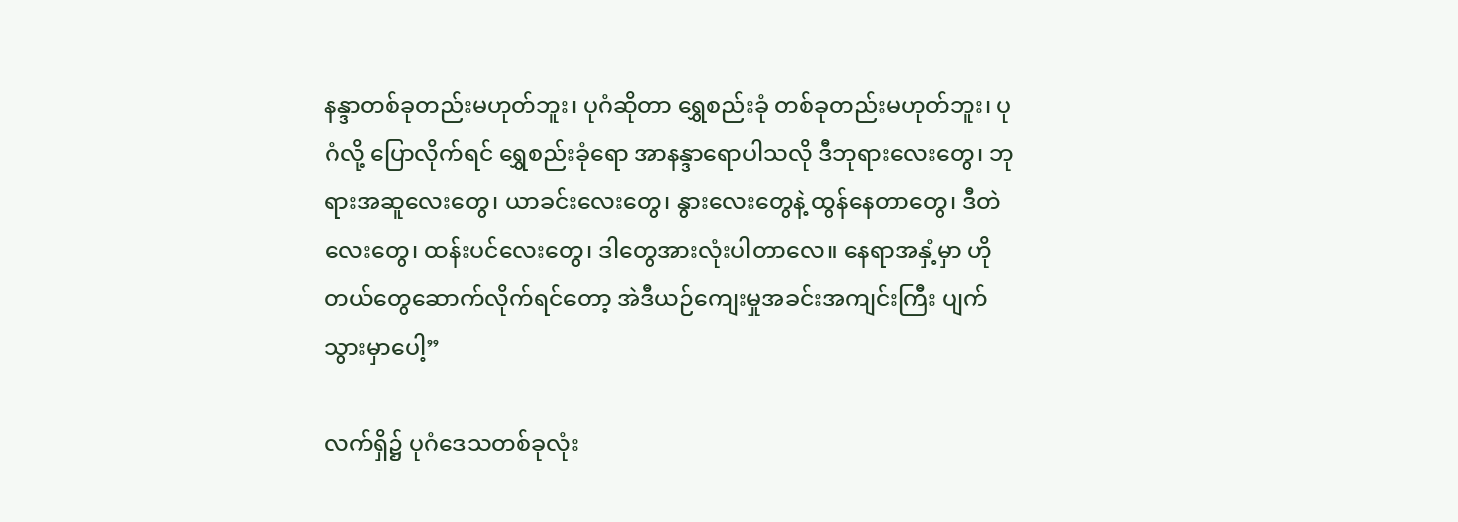နန္ဒာတစ်ခုတည်းမဟုတ်ဘူး၊ ပုဂံဆိုတာ ရွှေစည်းခုံ တစ်ခုတည်းမဟုတ်ဘူး၊ ပုဂံလို့ ပြောလိုက်ရင် ရွှေစည်းခုံရော အာနန္ဒာရောပါသလို ဒီဘုရားလေးတွေ၊ ဘုရားအဆူလေးတွေ၊ ယာခင်းလေးတွေ၊ နွားလေးတွေနဲ့ ထွန်နေတာတွေ၊ ဒီတဲလေးတွေ၊ ထန်းပင်လေးတွေ၊ ဒါတွေအားလုံးပါတာလေ။ နေရာအနှံ့မှာ ဟိုတယ်တွေဆောက်လိုက်ရင်တော့ အဲဒီယဉ်ကျေးမှုအခင်းအကျင်းကြီး ပျက်သွားမှာပေါ့”

လက်ရှိ၌ ပုဂံဒေသတစ်ခုလုံး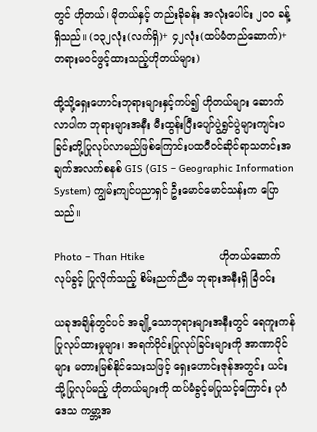တွင် ဟိုတယ်၊ မိုတယ်နှင့် တည်းခိုခန်း အလုံးပေါင်း ၂ဝဝ ခန့်ရှိသည်။ (၁၃၂လုံး(လက်ရှိ)+ ၄၂လုံး(ထပ်မံတည်ဆောက်)+တရားမဝင်ဖွင့်ထားသည့်ဟိုတယ်များ)

ထို့သို့ရှေးဟောင်းဘုရားများနှင့်ကပ်၍ ဟိုတယ်များ ဆောက်လာပါက ဘုရားများအနီး မီးထွန်းပြီးပျော်ပွဲရွှင်ပွဲများကျင်းပခြင်းတို့ပြုလုပ်လာမည်ဖြစ်ကြောင်းပထဝီဝင်ဆိုင်ရာသတင်းအချက်အလက်စနစ် GIS (GIS – Geographic Information System) ကျွမ်းကျင်ပညာရှင် ဦးမောင်မောင်သန်းက ပြောသည်။

Photo – Than Htike                         ဟိုတယ်ဆောက်လုပ်ခွင့် ပြုလိုက်သည့် စိမ်းညက်ညီမ ဘုရားအနီးရှိ ခြံဝင်း

ယခုအချိန်တွင်ပင် အချို့သောဘုရားများအနီးတွင် ရေကူးကန်ပြုလုပ်ထားမှုများ၊ အရက်ဝိုင်းပြုလုပ်ခြင်းများကို အာဏာပိုင်များ မတားမြစ်နိုင်သေးသဖြင့် ရှေးဟောင်းဇုန်အတွင်း ယင်းသို့ပြုလုပ်မည့် ဟိုတယ်များကို ထပ်မံခွင့်မပြုသင့်ကြောင်း ပုဂံဒေသ ကမ္ဘာ့အ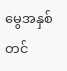မွေအနှစ်တင်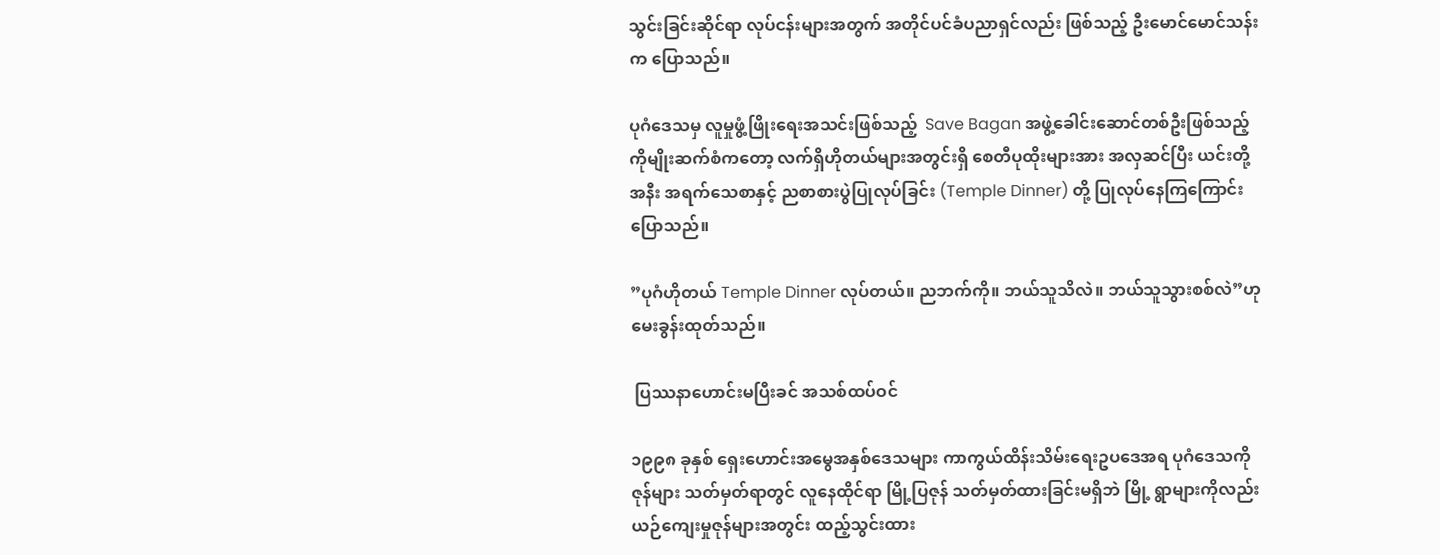သွင်းခြင်းဆိုင်ရာ လုပ်ငန်းများအတွက် အတိုင်ပင်ခံပညာရှင်လည်း ဖြစ်သည့် ဦးမောင်မောင်သန်းက ပြောသည်။

ပုဂံဒေသမှ လူမှုဖွံ့ဖြိုးရေးအသင်းဖြစ်သည့်  Save Bagan အဖွဲ့ခေါင်းဆောင်တစ်ဦးဖြစ်သည့် ကိုမျိုးဆက်စံကတော့ လက်ရှိဟိုတယ်များအတွင်းရှိ စေတီပုထိုးများအား အလှဆင်ပြီး ယင်းတို့အနီး အရက်သေစာနှင့် ညစာစားပွဲပြုလုပ်ခြင်း (Temple Dinner) တို့ ပြုလုပ်နေကြကြောင်းပြောသည်။

”ပုဂံဟိုတယ် Temple Dinner လုပ်တယ်။ ညဘက်ကို။ ဘယ်သူသိလဲ။ ဘယ်သူသွားစစ်လဲ”ဟု မေးခွန်းထုတ်သည်။

 ပြဿနာဟောင်းမပြီးခင် အသစ်ထပ်ဝင်

၁၉၉၈ ခုနှစ် ရှေးဟောင်းအမွေအနှစ်ဒေသများ ကာကွယ်ထိန်းသိမ်းရေးဥပဒေအရ ပုဂံဒေသကို ဇုန်များ သတ်မှတ်ရာတွင် လူနေထိုင်ရာ မြို့ပြဇုန် သတ်မှတ်ထားခြင်းမရှိဘဲ မြို့ ရွာများကိုလည်း ယဉ်ကျေးမှုဇုန်များအတွင်း ထည့်သွင်းထား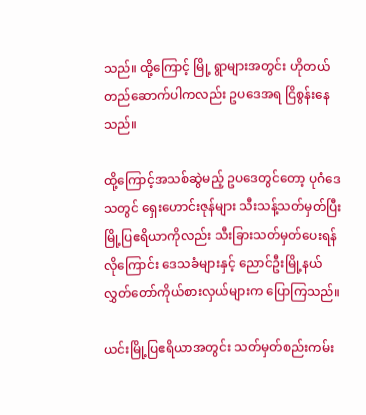သည်။ ထို့ကြောင့် မြို့ ရွာများအတွင်း ဟိုတယ်တည်ဆောက်ပါကလည်း ဥပဒေအရ ငြိစွန်းနေသည်။

ထို့ကြောင့်အသစ်ဆွဲမည့် ဥပဒေတွင်တော့ ပုဂံဒေသတွင် ရှေးဟောင်းဇုန်များ သီးသန့်သတ်မှတ်ပြီး မြို့ပြဧရိယာကိုလည်း သီးခြားသတ်မှတ်ပေးရန်လိုကြောင်း ဒေသခံများနှင့် ညောင်ဦးမြို့နယ် လွှတ်တော်ကိုယ်စားလှယ်များက ပြောကြသည်။

ယင်းမြို့ပြဧရိယာအတွင်း သတ်မှတ်စည်းကမ်း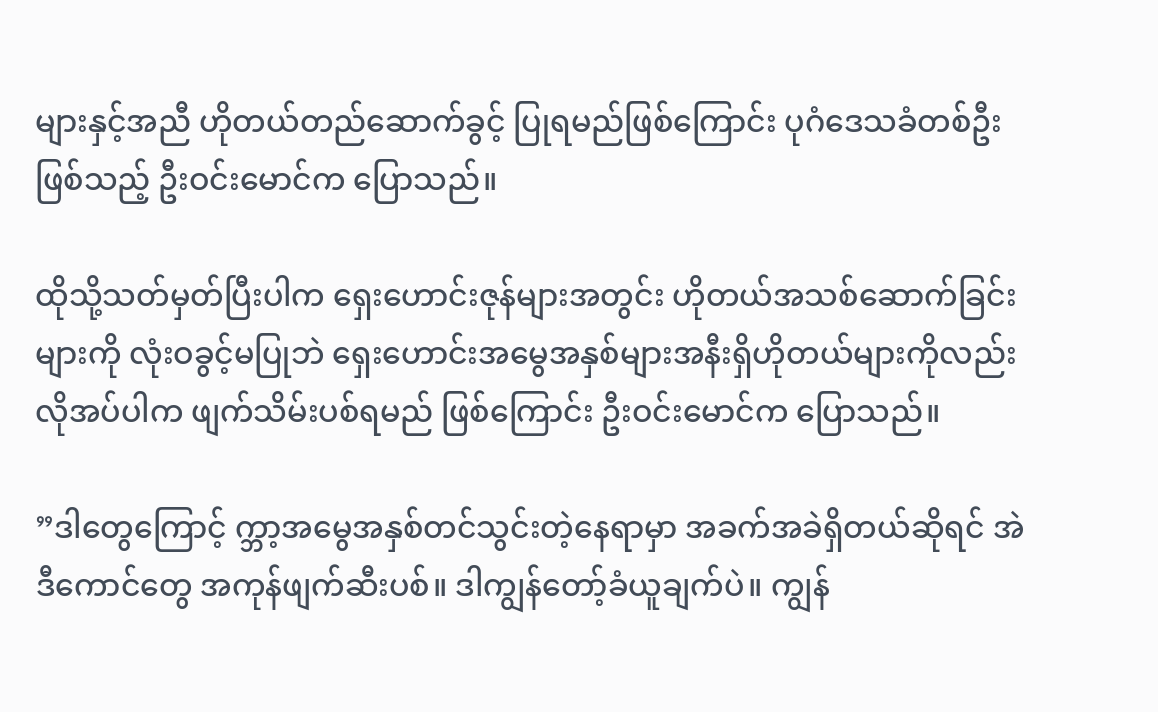များနှင့်အညီ ဟိုတယ်တည်ဆောက်ခွင့် ပြုရမည်ဖြစ်ကြောင်း ပုဂံဒေသခံတစ်ဦးဖြစ်သည့် ဦးဝင်းမောင်က ပြောသည်။

ထိုသို့သတ်မှတ်ပြီးပါက ရှေးဟောင်းဇုန်များအတွင်း ဟိုတယ်အသစ်ဆောက်ခြင်းများကို လုံးဝခွင့်မပြုဘဲ ရှေးဟောင်းအမွေအနှစ်များအနီးရှိဟိုတယ်များကိုလည်း လိုအပ်ပါက ဖျက်သိမ်းပစ်ရမည် ဖြစ်ကြောင်း ဦးဝင်းမောင်က ပြောသည်။

”ဒါတွေကြောင့် က္ဘာ့အမွေအနှစ်တင်သွင်းတဲ့နေရာမှာ အခက်အခဲရှိတယ်ဆိုရင် အဲဒီကောင်တွေ အကုန်ဖျက်ဆီးပစ်။ ဒါကျွန်တော့်ခံယူချက်ပဲ။ ကျွန်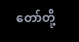တော်တို့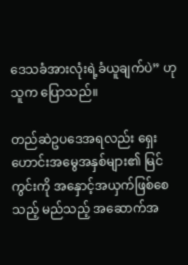ဒေသခံအားလုံးရဲ့ခံယူချက်ပဲ” ဟု သူက ပြောသည်။

တည်ဆဲဥပဒေအရလည်း ရှေးဟောင်းအမွေအနှစ်များ၏ မြင်ကွင်းကို အနှောင့်အယှက်ဖြစ်စေသည့် မည်သည့် အဆောက်အ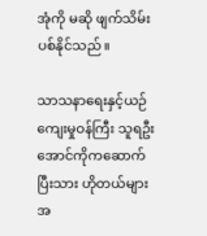အုံကို မဆို ဖျက်သိမ်းပစ်နိုင်သည်။

သာသနာရေးနှင့်ယဉ်ကျေးမှုဝန်ကြီး သူရဦးအောင်ကိုကဆောက်ပြီးသား ဟိုတယ်များအ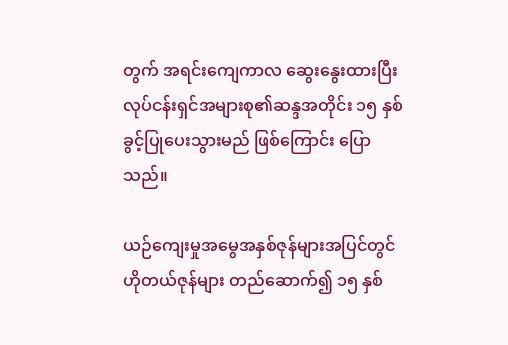တွက် အရင်းကျေကာလ ဆွေးနွေးထားပြီး လုပ်ငန်းရှင်အများစု၏ဆန္ဒအတိုင်း ၁၅ နှစ် ခွင့်ပြုပေးသွားမည် ဖြစ်ကြောင်း ပြောသည်။

ယဉ်ကျေးမှုအမွေအနှစ်ဇုန်များအပြင်တွင် ဟိုတယ်ဇုန်များ တည်ဆောက်၍ ၁၅ နှစ်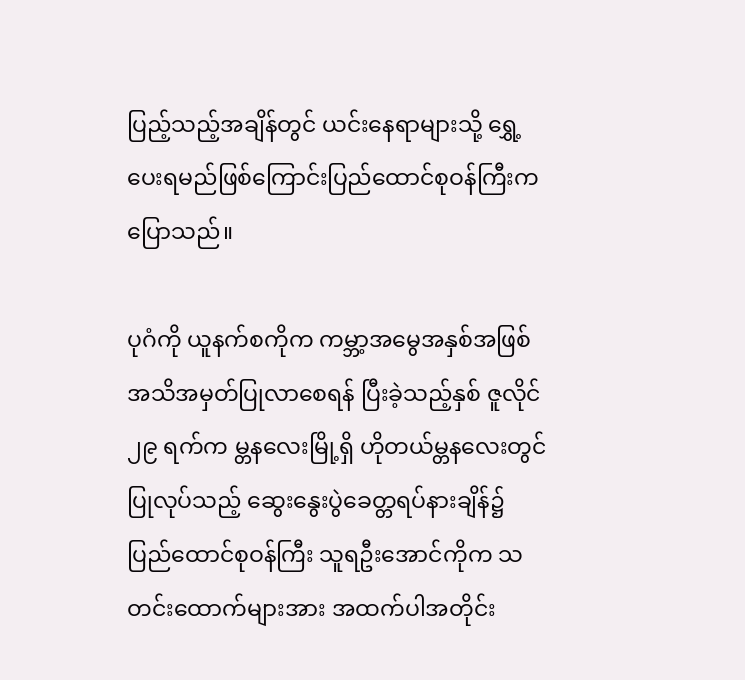ပြည့်သည့်အချိန်တွင် ယင်းနေရာများသို့ ရွှေ့ပေးရမည်ဖြစ်ကြောင်းပြည်ထောင်စုဝန်ကြီးကပြောသည်။

ပုဂံကို ယူနက်စကိုက ကမ္ဘာ့အမွေအနှစ်အဖြစ် အသိအမှတ်ပြုလာစေရန် ပြီးခဲ့သည့်နှစ် ဇူလိုင် ၂၉ ရက်က မ္တနလေးမြို့ရှိ ဟိုတယ်မ္တနလေးတွင် ပြုလုပ်သည့် ဆွေးနွေးပွဲခေတ္တရပ်နားချိန်၌ ပြည်ထောင်စုဝန်ကြီး သူရဦးအောင်ကိုက သတင်းထောက်များအား အထက်ပါအတိုင်း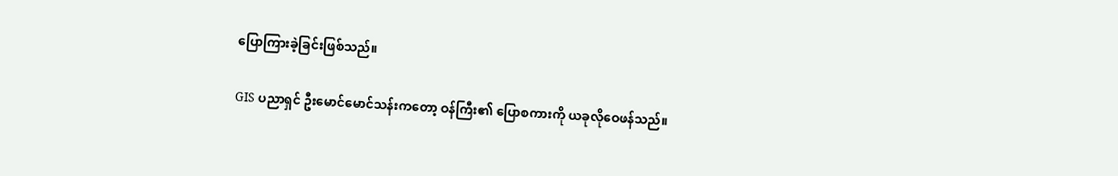ပြောကြားခဲ့ခြင်းဖြစ်သည်။

GIS ပညာရှင် ဦးမောင်မောင်သန်းကတော့ ဝန်ကြီး၏ ပြောစကားကို ယခုလိုဝေဖန်သည်။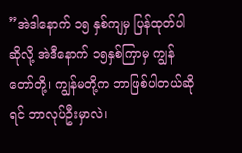”အဲဒါနောက် ၁၅ နှစ်ကျမှ ပြန်ထုတ်ပါဆိုလို့ အဲဒီနောက် ၁၅နှစ်ကြာမှ ကျွန်တော်တို့၊ ကျွန်မတို့က ဘာဖြစ်ပါတယ်ဆိုရင် ဘာလုပ်ဦးမှာလဲ၊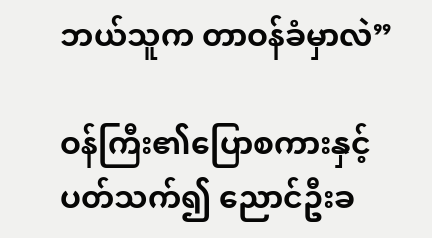ဘယ်သူက တာဝန်ခံမှာလဲ”

ဝန်ကြီး၏ပြောစကားနှင့်ပတ်သက်၍ ညောင်ဦးခ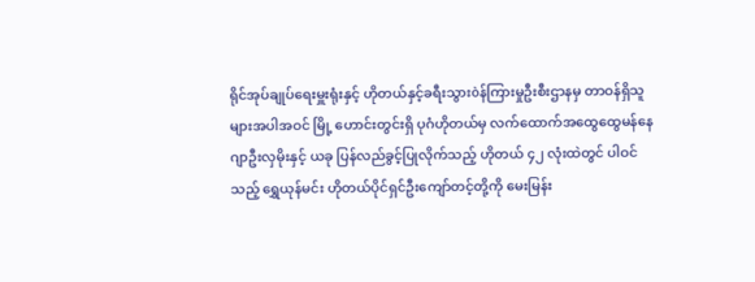ရိုင်အုပ်ချုပ်ရေးမှူးရုံးနှင့် ဟိုတယ်နှင့်ခရီးသွားòန်ကြားမှုဦးစီးဌာနမှ တာဝန်ရှိသူများအပါအဝင် မြို့ ဟောင်းတွင်းရှိ ပုဂံဟိုတယ်မှ လက်ထောက်အထွေထွေမန်နေဂျာဦးလှမိုးနှင့် ယခု ပြန်လည်ခွင့်ပြုလိုက်သည့် ဟိုတယ် ၄၂ လုံးထဲတွင် ပါဝင်သည့် ရွှေယုန်မင်း ဟိုတယ်ပိုင်ရှင်ဦးကျော်တင့်တို့ကို မေးမြန်း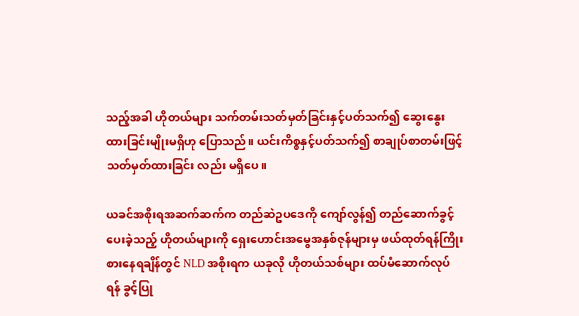သည့်အခါ ဟိုတယ်များ သက်တမ်းသတ်မှတ်ခြင်းနှင့်ပတ်သက်၍ ဆွေးနွေးထားခြင်းမျိုးမရှိဟု ပြောသည်။ ယင်းကိစ္စနှင့်ပတ်သက်၍ စာချုပ်စာတမ်းဖြင့် သတ်မှတ်ထားခြင်း လည်း မရှိပေ။

ယခင်အစိုးရအဆက်ဆက်က တည်ဆဲဥပဒေကို ကျော်လွန်၍ တည်ဆောက်ခွင့်ပေးခဲ့သည့် ဟိုတယ်များကို ရှေးဟောင်းအမွေအနှစ်ဇုန်များမှ ဖယ်ထုတ်ရန်ကြိုးစားနေရချိန်တွင် NLD အစိုးရက ယခုလို ဟိုတယ်သစ်များ ထပ်မံဆောက်လုပ်ရန် ခွင့်ပြု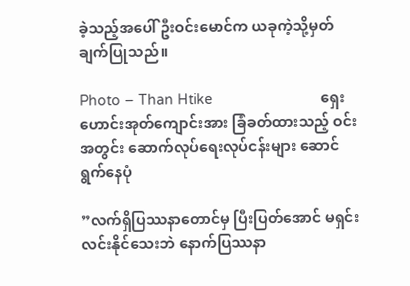ခဲ့သည့်အပေါ် ဦးဝင်းမောင်က ယခုကဲ့သို့မှတ်ချက်ပြုသည်။

Photo – Than Htike                           ရှေးဟောင်းအုတ်ကျောင်းအား ခြံခတ်ထားသည့် ဝင်းအတွင်း ဆောက်လုပ်ရေးလုပ်ငန်းများ ဆောင်ရွက်နေပုံ

”လက်ရှိပြဿနာတောင်မှ ပြီးပြတ်အောင် မရှင်းလင်းနိုင်သေးဘဲ နောက်ပြဿနာ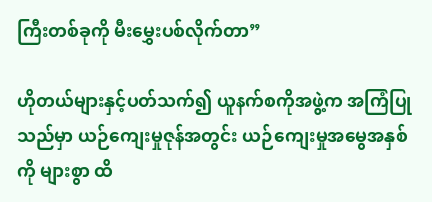ကြီးတစ်ခုကို မီးမွှေးပစ်လိုက်တာ”

ဟိုတယ်များနှင့်ပတ်သက်၍ ယူနက်စကိုအဖွဲ့က အကြံပြုသည်မှာ ယဉ်ကျေးမှုဇုန်အတွင်း ယဉ်ကျေးမှုအမွေအနှစ်ကို များစွာ ထိ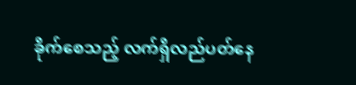ခိုက်စေသည့် လက်ရှိလည်ပတ်နေ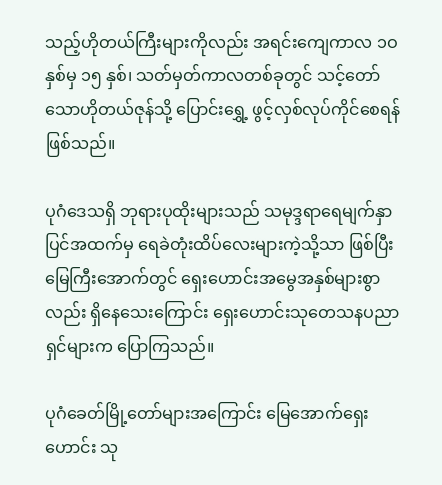သည့်ဟိုတယ်ကြီးများကိုလည်း အရင်းကျေကာလ ၁ဝ နှစ်မှ ၁၅ နှစ်၊ သတ်မှတ်ကာလတစ်ခုတွင် သင့်တော်သောဟိုတယ်ဇုန်သို့ ပြောင်းရွှေ့ ဖွင့်လှစ်လုပ်ကိုင်စေရန်ဖြစ်သည်။

ပုဂံဒေသရှိ ဘုရားပုထိုးများသည် သမုဒ္ဒရာရေမျက်နှာပြင်အထက်မှ ရေခဲတုံးထိပ်လေးများကဲ့သို့သာ ဖြစ်ပြီး မြေကြီးအောက်တွင် ရှေးဟောင်းအမွေအနှစ်များစွာလည်း ရှိနေသေးကြောင်း ရှေးဟောင်းသုတေသနပညာရှင်များက ပြောကြသည်။

ပုဂံခေတ်မြို့တော်များအကြောင်း မြေအောက်ရှေးဟောင်း သု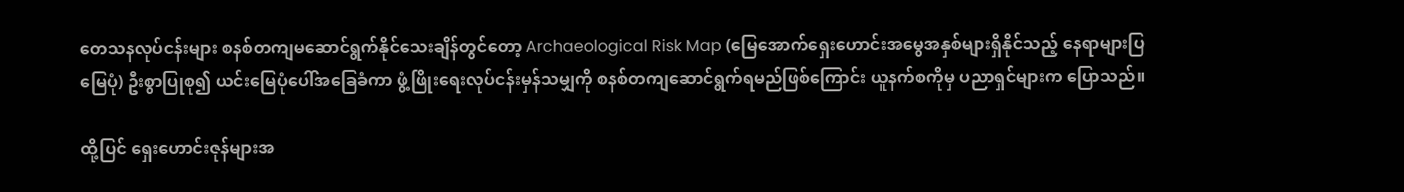တေသနလုပ်ငန်းများ စနစ်တကျမဆောင်ရွက်နိုင်သေးချိန်တွင်တော့ Archaeological Risk Map (မြေအောက်ရှေးဟောင်းအမွေအနှစ်များရှိနိုင်သည့် နေရာများပြ မြေပုံ) ဦးစွာပြုစု၍ ယင်းမြေပုံပေါ်အခြေခံကာ ဖွံ့ဖြိုးရေးလုပ်ငန်းမှန်သမျှကို စနစ်တကျဆောင်ရွက်ရမည်ဖြစ်ကြောင်း ယူနက်စကိုမှ ပညာရှင်များက ပြောသည်။

ထို့ပြင် ရှေးဟောင်းဇုန်များအ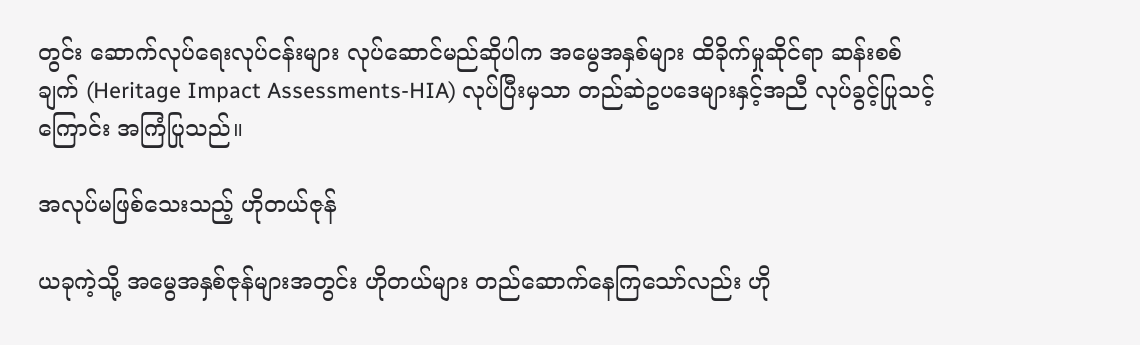တွင်း ဆောက်လုပ်ရေးလုပ်ငန်းများ လုပ်ဆောင်မည်ဆိုပါက အမွေအနှစ်များ ထိခိုက်မှုဆိုင်ရာ ဆန်းစစ်ချက် (Heritage Impact Assessments-HIA) လုပ်ပြီးမှသာ တည်ဆဲဥပဒေများနှင့်အညီ လုပ်ခွင့်ပြုသင့်ကြောင်း အကြံပြုသည်။

အလုပ်မဖြစ်သေးသည့် ဟိုတယ်ဇုန်

ယခုကဲ့သို့ အမွေအနှစ်ဇုန်များအတွင်း ဟိုတယ်များ တည်ဆောက်နေကြသော်လည်း ဟို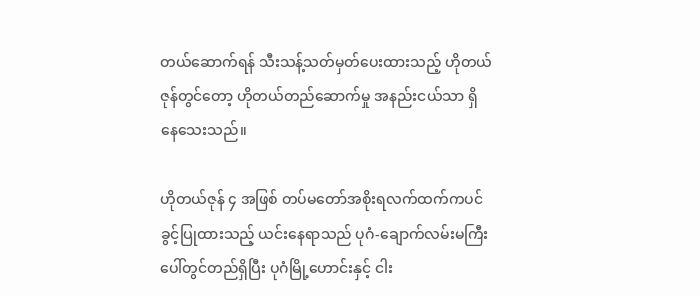တယ်ဆောက်ရန် သီးသန့်သတ်မှတ်ပေးထားသည့် ဟိုတယ်ဇုန်တွင်တော့ ဟိုတယ်တည်ဆောက်မှု အနည်းငယ်သာ ရှိနေသေးသည်။

ဟိုတယ်ဇုန် ၄ အဖြစ် တပ်မတော်အစိုးရလက်ထက်ကပင် ခွင့်ပြုထားသည့် ယင်းနေရာသည် ပုဂံ-ချောက်လမ်းမကြီးပေါ်တွင်တည်ရှိပြီး ပုဂံမြို့ဟောင်းနှင့် ငါး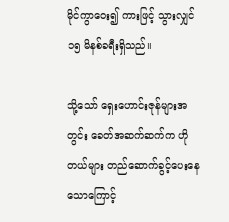မိုင်ကွာဝေး၍ ကားဖြင့် သွားလျှင် ၁၅ မိနစ်ခရီးရှိသည်။

သို့သော် ရှေးဟောင်းဇုန်များအတွင်း ခေတ်အဆက်ဆက်က ဟိုတယ်များ တည်ဆောက်ခွင့်ပေးနေသောကြောင့်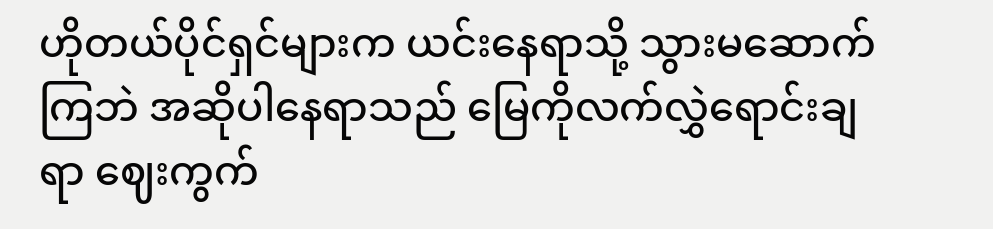ဟိုတယ်ပိုင်ရှင်များက ယင်းနေရာသို့ သွားမဆောက်ကြဘဲ အဆိုပါနေရာသည် မြေကိုလက်လွှဲရောင်းချရာ ဈေးကွက်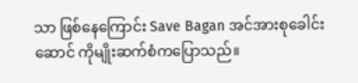သာ ဖြစ်နေကြောင်း Save Bagan အင်အားစုခေါင်းဆောင် ကိုမျိုးဆက်စံကပြောသည်။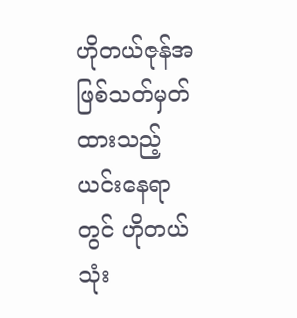ဟိုတယ်ဇုန်အဖြစ်သတ်မှတ်ထားသည့် ယင်းနေရာတွင် ဟိုတယ်သုံး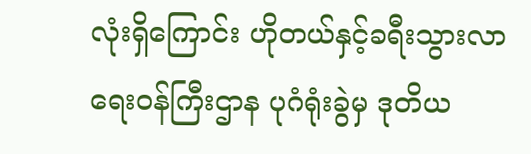လုံးရှိကြောင်း ဟိုတယ်နှင့်ခရီးသွားလာရေးဝန်ကြီးဌာန ပုဂံရုံးခွဲမှ ဒုတိယ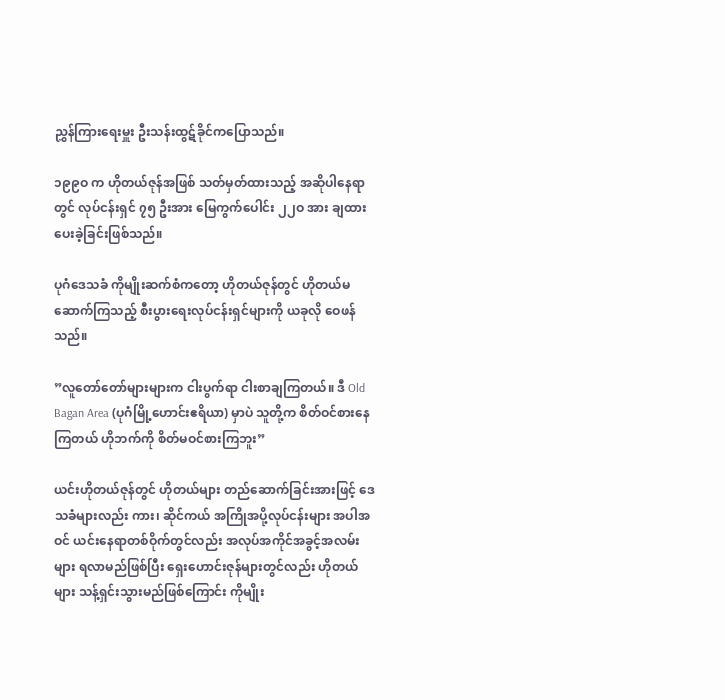ညွှန်ကြားရေးမှူး ဦးသန်းထွဋ်ခိုင်ကပြောသည်။

၁၉၉ဝ က ဟိုတယ်ဇုန်အဖြစ် သတ်မှတ်ထားသည့် အဆိုပါနေရာတွင် လုပ်ငန်းရှင် ၇၅ ဦးအား မြေကွက်ပေါင်း ၂၂ဝ အား ချထားပေးခဲ့ခြင်းဖြစ်သည်။

ပုဂံဒေသခံ ကိုမျိုးဆက်စံကတော့ ဟိုတယ်ဇုန်တွင် ဟိုတယ်မဆောက်ကြသည့် စီးပွားရေးလုပ်ငန်းရှင်များကို ယခုလို ဝေဖန်သည်။

”လူတော်တော်များများက ငါးပွက်ရာ ငါးစာချကြတယ်။ ဒီ Old Bagan Area (ပုဂံမြို့ဟောင်းဧရိယာ) မှာပဲ သူတို့က စိတ်ဝင်စားနေကြတယ် ဟိုဘက်ကို စိတ်မဝင်စားကြဘူး”

ယင်းဟိုတယ်ဇုန်တွင် ဟိုတယ်များ တည်ဆောက်ခြင်းအားဖြင့် ဒေသခံများလည်း ကား၊ ဆိုင်ကယ် အကြိုအပို့လုပ်ငန်းများ အပါအဝင် ယင်းနေရာတစ်ဝိုက်တွင်လည်း အလုပ်အကိုင်အခွင့်အလမ်းများ ရလာမည်ဖြစ်ပြီး ရှေးဟောင်းဇုန်များတွင်လည်း ဟိုတယ်များ သန့်ရှင်းသွားမည်ဖြစ်ကြောင်း ကိုမျိုး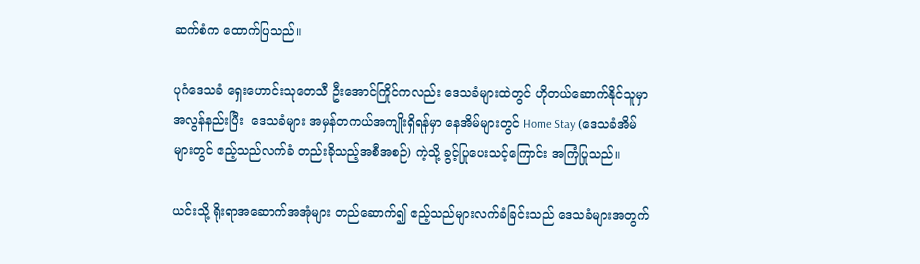ဆက်စံက ထောက်ပြသည်။

ပုဂံဒေသခံ ရှေးဟောင်းသုတေသီ ဦးအောင်ကြိုင်ကလည်း ဒေသခံများထဲတွင် ဟိုတယ်ဆောက်နိုင်သူမှာ အလွန်နည်းပြီး  ဒေသခံများ အမှန်တကယ်အကျိုးရှိရန်မှာ နေအိမ်များတွင် Home Stay (ဒေသခံအိမ်များတွင် ဧည့်သည်လက်ခံ တည်းခိုသည့်အစီအစဉ်) ကဲ့သို့ ခွင့်ပြုပေးသင့်ကြောင်း အကြံပြုသည်။

ယင်းသို့ ရိုးရာအဆောက်အအုံများ တည်ဆောက်၍ ဧည့်သည်များလက်ခံခြင်းသည် ဒေသခံများအတွက်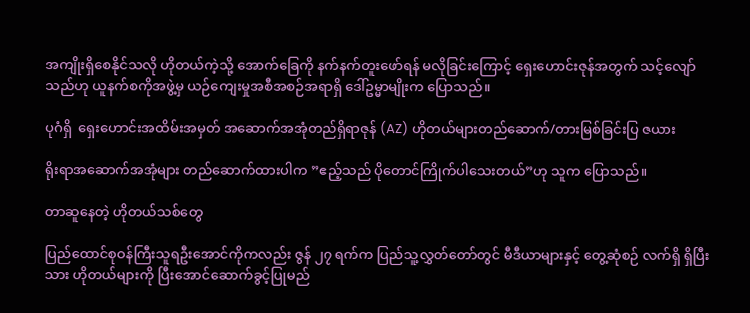အကျိုးရှိစေနိုင်သလို ဟိုတယ်ကဲ့သို့ အောက်ခြေကို နက်နက်တူးဖော်ရန် မလိုခြင်းကြောင့် ရှေးဟောင်းဇုန်အတွက် သင့်လျော်သည်ဟု ယူနက်စကိုအဖွဲ့မှ ယဉ်ကျေးမှုအစီအစဉ်အရာရှိ ဒေါ်ဥမ္မာမျိုးက ပြောသည်။

ပုဂံရှိ  ရှေးဟောင်းအထိမ်းအမှတ် အဆောက်အအုံတည်ရှိရာဇုန် (AZ) ဟိုတယ်များတည်ဆောက်/တားမြစ်ခြင်းပြ ဇယား

ရိုးရာအဆောက်အအုံများ တည်ဆောက်ထားပါက ”ဧည့်သည် ပိုတောင်ကြိုက်ပါသေးတယ်”ဟု သူက ပြောသည်။

တာဆူနေတဲ့ ဟိုတယ်သစ်တွေ

ပြည်ထောင်စုဝန်ကြီးသူရဦးအောင်ကိုကလည်း ဇွန် ၂၇ ရက်က ပြည်သူ့လွှတ်တော်တွင် မီဒီယာများနှင့် တွေ့ဆုံစဉ် လက်ရှိ ရှိပြီးသား ဟိုတယ်များကို ပြီးအောင်ဆောက်ခွင့်ပြုမည်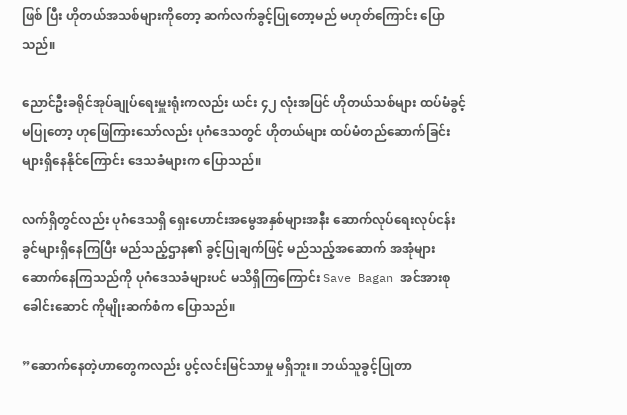ဖြစ် ပြီး ဟိုတယ်အသစ်များကိုတော့ ဆက်လက်ခွင့်ပြုတော့မည် မဟုတ်ကြောင်း ပြောသည်။

ညောင်ဦးခရိုင်အုပ်ချုပ်ရေးမှူးရုံးကလည်း ယင်း ၄၂ လုံးအပြင် ဟိုတယ်သစ်များ ထပ်မံခွင့်မပြုတော့ ဟုဖြေကြားသော်လည်း ပုဂံဒေသတွင် ဟိုတယ်များ ထပ်မံတည်ဆောက်ခြင်းများရှိနေနိုင်ကြောင်း ဒေသခံများက ပြောသည်။

လက်ရှိတွင်လည်း ပုဂံဒေသရှိ ရှေးဟောင်းအမွေအနှစ်များအနီး ဆောက်လုပ်ရေးလုပ်ငန်းခွင်များရှိနေကြပြီး မည်သည့်ဌာန၏ ခွင့်ပြုချက်ဖြင့် မည်သည့်အဆောက် အအုံများ ဆောက်နေကြသည်ကို ပုဂံဒေသခံများပင် မသိရှိကြကြောင်း Save Bagan အင်အားစု ခေါင်းဆောင် ကိုမျိုးဆက်စံက ပြောသည်။

”ဆောက်နေတဲ့ဟာတွေကလည်း ပွင့်လင်းမြင်သာမှု မရှိဘူး။ ဘယ်သူခွင့်ပြုတာ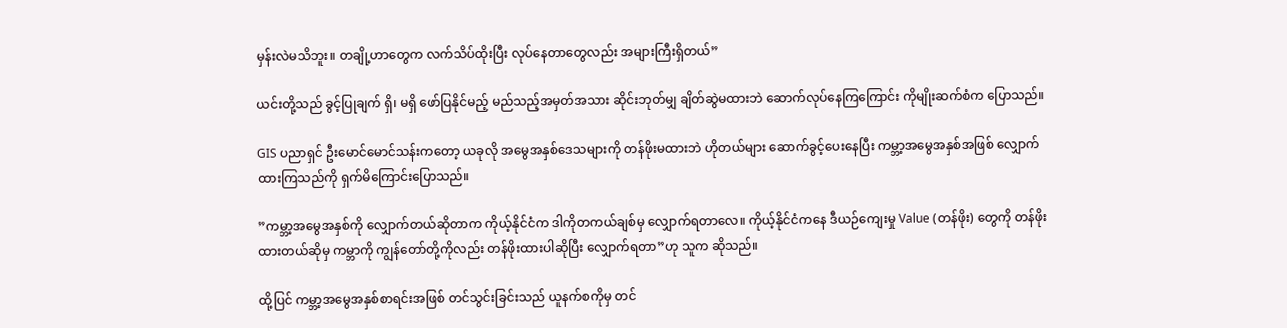မှန်းလဲမသိဘူး။ တချို့ဟာတွေက လက်သိပ်ထိုးပြီး လုပ်နေတာတွေလည်း အများကြီးရှိတယ်”

ယင်းတို့သည် ခွင့်ပြုချက် ရှိ၊ မရှိ ဖော်ပြနိုင်မည့် မည်သည့်အမှတ်အသား ဆိုင်းဘုတ်မျှ ချိတ်ဆွဲမထားဘဲ ဆောက်လုပ်နေကြကြောင်း ကိုမျိုးဆက်စံက ပြောသည်။

GIS ပညာရှင် ဦးမောင်မောင်သန်းကတော့ ယခုလို အမွေအနှစ်ဒေသများကို တန်ဖိုးမထားဘဲ ဟိုတယ်များ ဆောက်ခွင့်ပေးနေပြီး ကမ္ဘာ့အမွေအနှစ်အဖြစ် လျှောက်ထားကြသည်ကို ရှက်မိကြောင်းပြောသည်။

”ကမ္ဘာ့အမွေအနှစ်ကို လျှောက်တယ်ဆိုတာက ကိုယ့်နိုင်ငံက ဒါကိုတကယ်ချစ်မှ လျှောက်ရတာလေ။ ကိုယ့်နိုင်ငံကနေ ဒီယဉ်ကျေးမှု Value (တန်ဖိုး) တွေကို တန်ဖိုးထားတယ်ဆိုမှ ကမ္ဘာကို ကျွန်တော်တို့ကိုလည်း တန်ဖိုးထားပါဆိုပြီး လျှောက်ရတာ”ဟု သူက ဆိုသည်။

ထို့ပြင် ကမ္ဘာ့အမွေအနှစ်စာရင်းအဖြစ် တင်သွင်းခြင်းသည် ယူနက်စကိုမှ တင်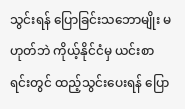သွင်းရန် ပြောခြင်းသဘောမျိုး မဟုတ်ဘဲ ကိုယ့်နိုင်ငံမှ ယင်းစာရင်းတွင် ထည့်သွင်းပေးရန် ပြော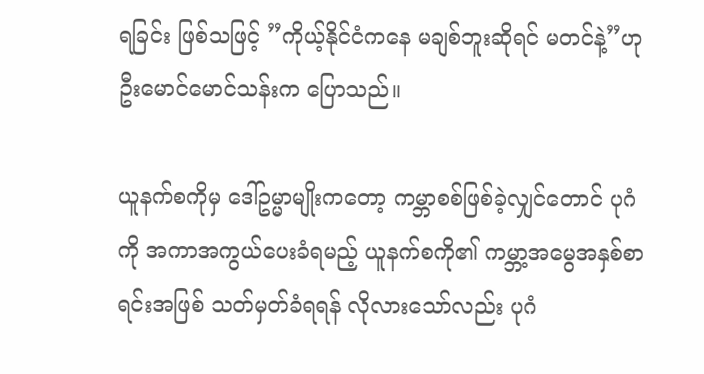ရခြင်း ဖြစ်သဖြင့် ”ကိုယ့်နိုင်ငံကနေ မချစ်ဘူးဆိုရင် မတင်နဲ့”ဟု ဦးမောင်မောင်သန်းက ပြောသည်။

ယူနက်စကိုမှ ဒေါ်ဥမ္မာမျိုးကတော့ ကမ္ဘာစစ်ဖြစ်ခဲ့လျှင်တောင် ပုဂံကို အကာအကွယ်ပေးခံရမည့် ယူနက်စကို၏ ကမ္ဘာ့အမွေအနှစ်စာရင်းအဖြစ် သတ်မှတ်ခံရရန် လိုလားသော်လည်း ပုဂံ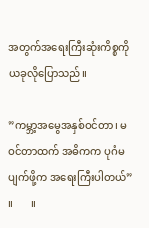အတွက်အရေးကြီးဆုံးကိစ္စကို ယခုလိုပြောသည်။

”ကမ္ဘာ့အမွေအနှစ်ဝင်တာ၊ မဝင်တာထက် အဓိကက ပုဂံမပျက်ဖို့က အရေးကြီးပါတယ်” ။       ။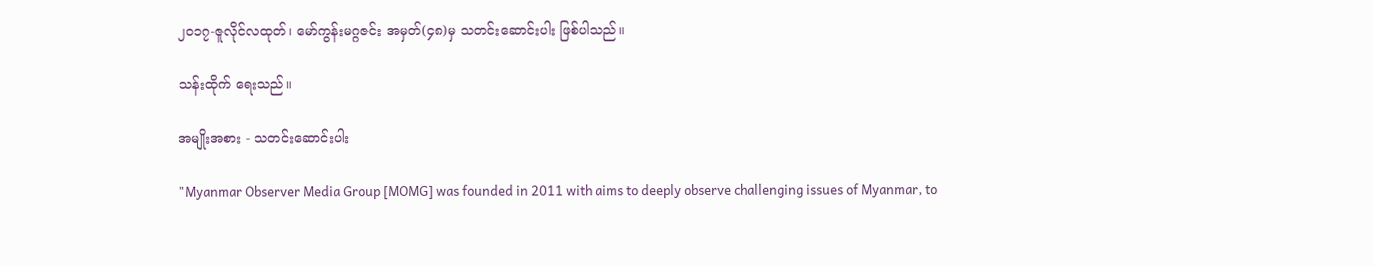၂၀၁၇-ဇူလိုင်လထုတ်၊ မော်ကွန်းမဂ္ဂဇင်း အမှတ်(၄၈)မှ သတင်းဆောင်းပါး ဖြစ်ပါသည်။

သန်းထိုက် ရေးသည်။

အမျိုးအစား - သတင်းဆောင်းပါး

"Myanmar Observer Media Group [MOMG] was founded in 2011 with aims to deeply observe challenging issues of Myanmar, to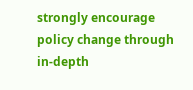strongly encourage policy change through in-depth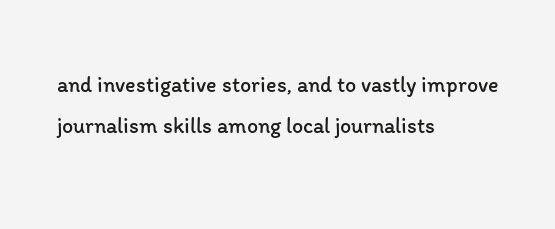and investigative stories, and to vastly improve journalism skills among local journalists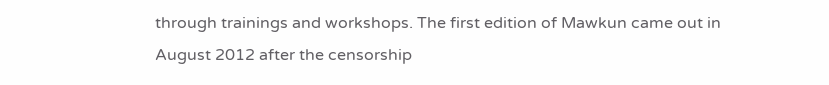through trainings and workshops. The first edition of Mawkun came out in August 2012 after the censorship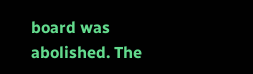board was abolished. The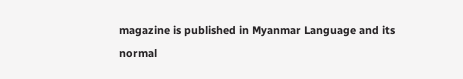magazine is published in Myanmar Language and its normal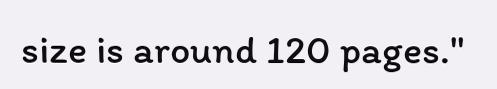size is around 120 pages."